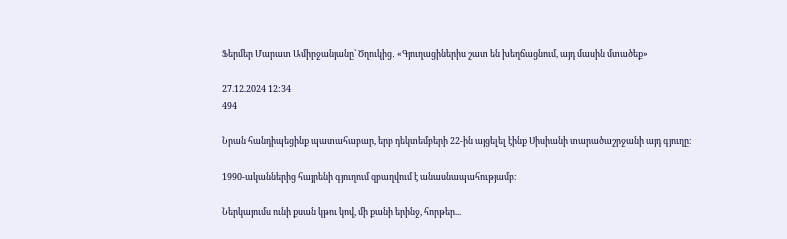Ֆերմեր Մարատ Ամիրջանյանը՝ Ծղուկից․ «Գյուղացիներիս շատ են խեղճացնում, այդ մասին մտածեք»

27.12.2024 12:34
494

Նրան հանդիպեցինք պատահաբար, երբ դեկտեմբերի 22-ին այցելել էինք Սիսիանի տարածաշրջանի այդ գյուղը։

1990-ականներից հայրենի գյուղում զբաղվում է անասնապահությամբ։

Ներկայումս ունի քսան կթու կով, մի քանի երինջ, հորթեր...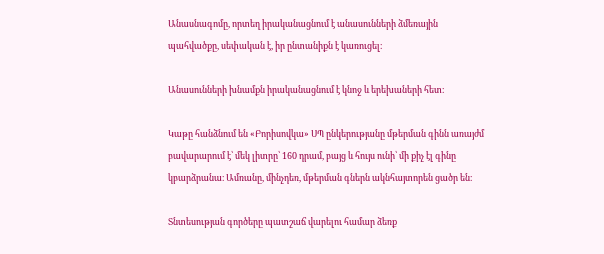Անասնագոմը, որտեղ իրականացնում է անասունների ձմեռային պահվածքը, սեփական է, իր ընտանիքն է կառուցել։

Անասունների խնամքն իրականացնում է կնոջ և երեխաների հետ։

Կաթը հանձնում են «Բորիսովկա» ՍՊ ընկերությանը մթերման գինն առայժմ բավարարում է՝ մեկ լիտրը՝ 160 դրամ, բայց և հույս ունի՝ մի քիչ էլ գինը կբարձրանա։ Ամռանը, մինչդեռ, մթերման գներն ակնհայտորեն ցածր են։

Տնտեսության գործերը պատշաճ վարելու համար ձեռք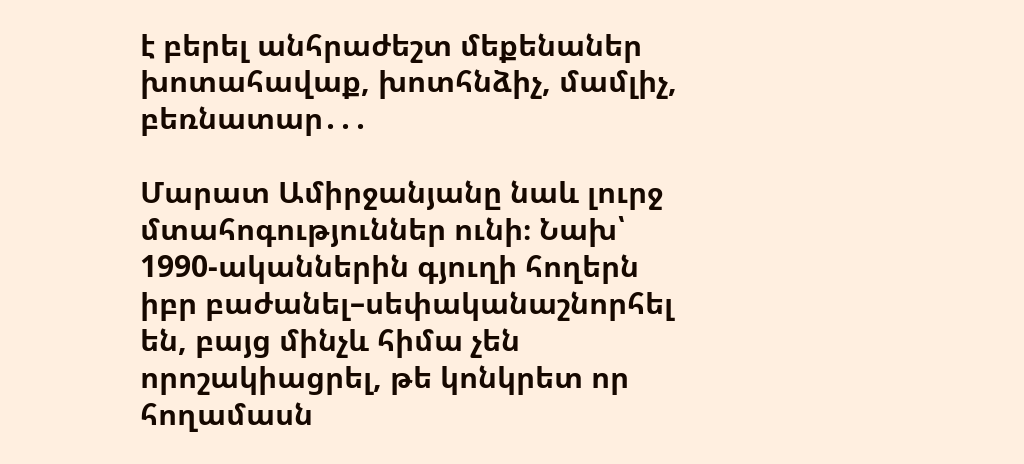է բերել անհրաժեշտ մեքենաներ խոտահավաք, խոտհնձիչ, մամլիչ, բեռնատար․․․

Մարատ Ամիրջանյանը նաև լուրջ մտահոգություններ ունի։ Նախ՝ 1990-ականներին գյուղի հողերն իբր բաժանել–սեփականաշնորհել են, բայց մինչև հիմա չեն որոշակիացրել, թե կոնկրետ որ հողամասն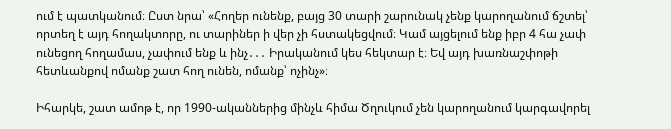ում է պատկանում։ Ըստ նրա՝ «Հողեր ունենք, բայց 30 տարի շարունակ չենք կարողանում ճշտել՝ որտեղ է այդ հողակտորը, ու տարիներ ի վեր չի հստակեցվում։ Կամ այցելում ենք իբր 4 հա չափ ունեցող հողամաս, չափում ենք և ինչ․․․ Իրականում կես հեկտար է։ Եվ այդ խառնաշփոթի հետևանքով ոմանք շատ հող ունեն, ոմանք՝ ոչինչ»։

Իհարկե, շատ ամոթ է, որ 1990-ականներից մինչև հիմա Ծղուկում չեն կարողանում կարգավորել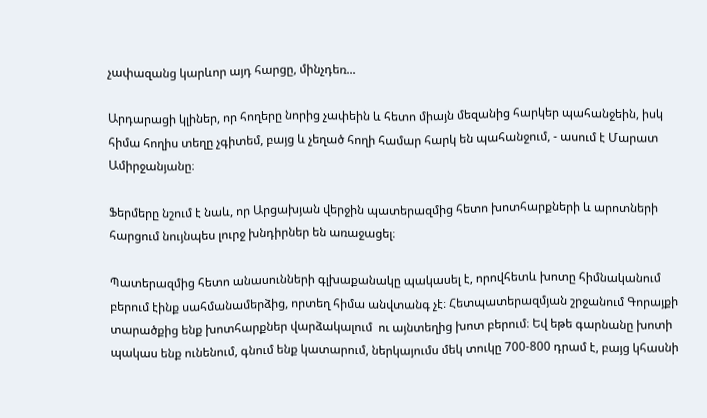չափազանց կարևոր այդ հարցը, մինչդեռ...

Արդարացի կլիներ, որ հողերը նորից չափեին և հետո միայն մեզանից հարկեր պահանջեին, իսկ հիմա հողիս տեղը չգիտեմ, բայց և չեղած հողի համար հարկ են պահանջում, - ասում է Մարատ Ամիրջանյանը։

Ֆերմերը նշում է նաև, որ Արցախյան վերջին պատերազմից հետո խոտհարքների և արոտների հարցում նույնպես լուրջ խնդիրներ են առաջացել։

Պատերազմից հետո անասունների գլխաքանակը պակասել է, որովհետև խոտը հիմնականում բերում էինք սահմանամերձից, որտեղ հիմա անվտանգ չէ։ Հետպատերազմյան շրջանում Գորայքի տարածքից ենք խոտհարքներ վարձակալում  ու այնտեղից խոտ բերում։ Եվ եթե գարնանը խոտի պակաս ենք ունենում, գնում ենք կատարում, ներկայումս մեկ տուկը 700-800 դրամ է, բայց կհասնի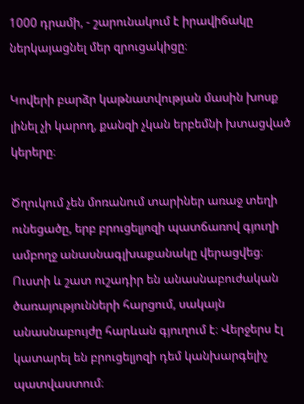1000 դրամի, - շարունակում է իրավիճակը ներկայացնել մեր զրուցակիցը։

Կովերի բարձր կաթնատվության մասին խոսք լինել չի կարող, քանզի չկան երբեմնի խտացված կերերը։

Ծղուկում չեն մոռանում տարիներ առաջ տեղի ունեցածը, երբ բրուցելյոզի պատճառով գյուղի ամբողջ անասնագլխաքանակը վերացվեց։ Ուստի և շատ ուշադիր են անասնաբուժական ծառայությունների հարցում, սակայն անասնաբույժը հարևան գյուղում է։ Վերջերս էլ կատարել են բրուցելյոզի դեմ կանխարգելիչ պատվաստում։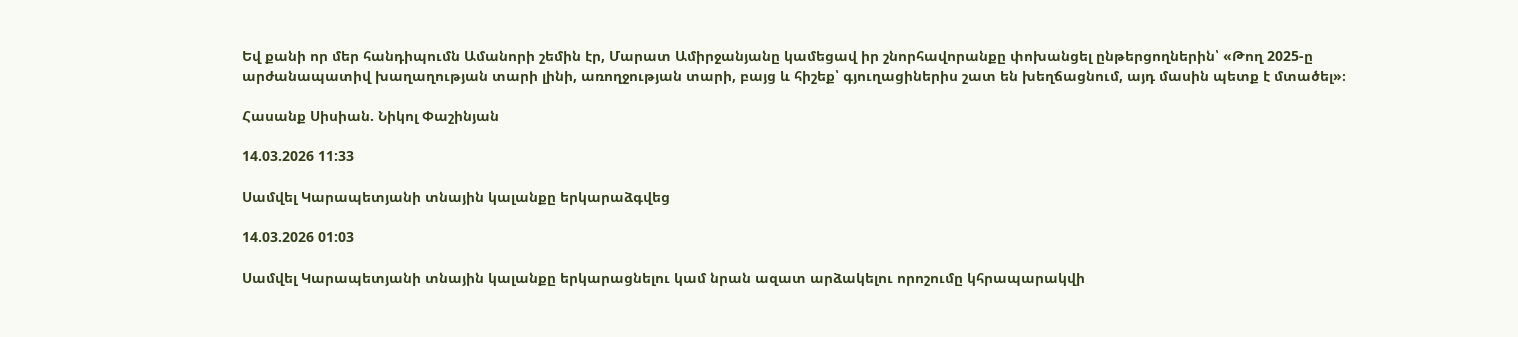Եվ քանի որ մեր հանդիպումն Ամանորի շեմին էր, Մարատ Ամիրջանյանը կամեցավ իր շնորհավորանքը փոխանցել ընթերցողներին՝ «Թող 2025-ը արժանապատիվ խաղաղության տարի լինի, առողջության տարի, բայց և հիշեք՝ գյուղացիներիս շատ են խեղճացնում, այդ մասին պետք է մտածել»։

Հասանք Սիսիան. Նիկոլ Փաշինյան

14.03.2026 11:33

Սամվել Կարապետյանի տնային կալանքը երկարաձգվեց

14.03.2026 01:03

Սամվել Կարապետյանի տնային կալանքը երկարացնելու կամ նրան ազատ արձակելու որոշումը կհրապարակվի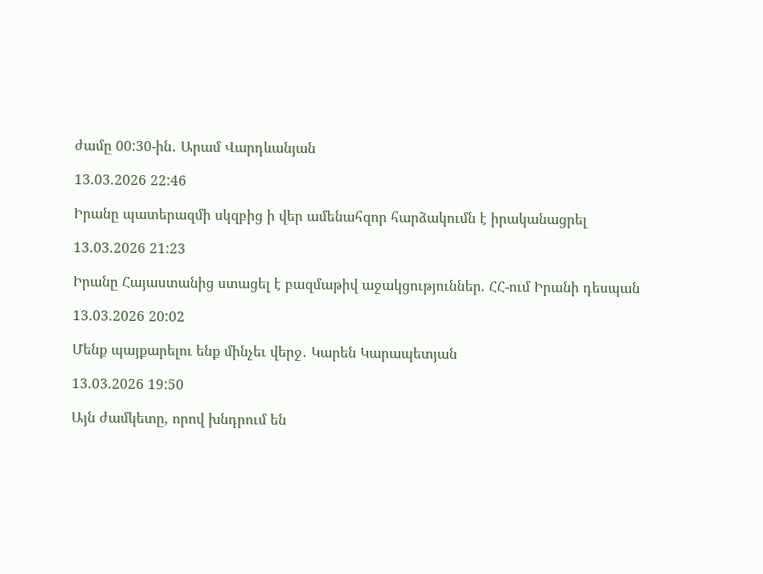ժամը 00:30-ին․ Արամ Վարդևանյան

13.03.2026 22:46

Իրանը պատերազմի սկզբից ի վեր ամենահզոր հարձակումն է իրականացրել

13.03.2026 21:23

Իրանը Հայաստանից ստացել է բազմաթիվ աջակցություններ. ՀՀ-ում Իրանի դեսպան

13.03.2026 20:02

Մենք պայքարելու ենք մինչեւ վերջ․ Կարեն Կարապետյան

13.03.2026 19:50

Այն ժամկետը, որով խնդրում են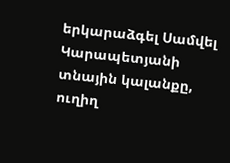երկարաձգել Սամվել Կարապետյանի տնային կալանքը, ուղիղ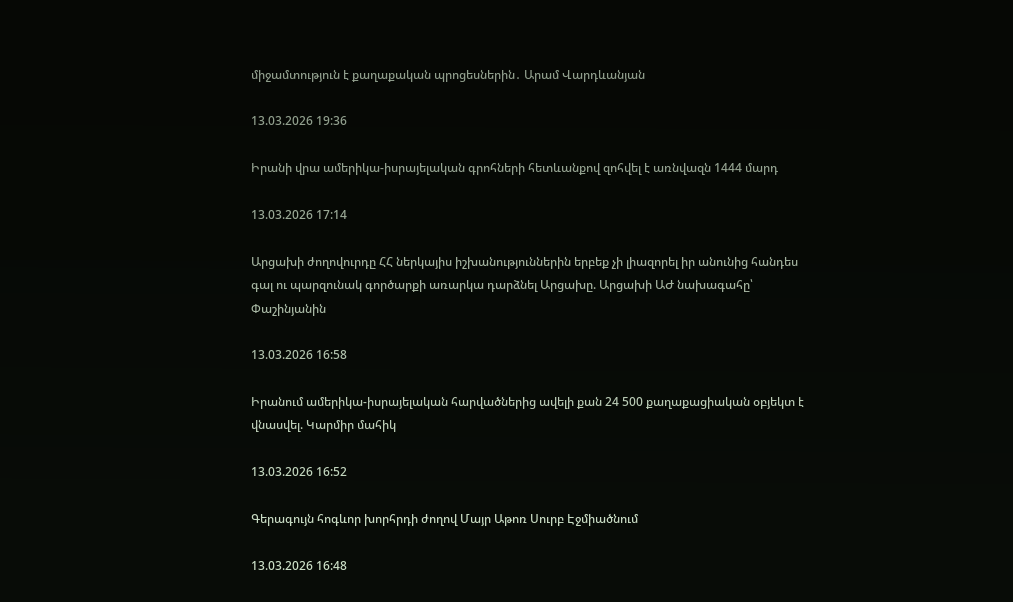միջամտություն է քաղաքական պրոցեսներին․ Արամ Վարդևանյան

13.03.2026 19:36

Իրանի վրա ամերիկա-իսրայելական գրոհների հետևանքով զոհվել է առնվազն 1444 մարդ

13.03.2026 17:14

Արցախի ժողովուրդը ՀՀ ներկայիս իշխանություններին երբեք չի լիազորել իր անունից հանդես գալ ու պարզունակ գործարքի առարկա դարձնել Արցախը. Արցախի ԱԺ նախագահը՝ Փաշինյանին

13.03.2026 16:58

Իրանում ամերիկա-իսրայելական հարվածներից ավելի քան 24 500 քաղաքացիական օբյեկտ է վնասվել. Կարմիր մահիկ

13.03.2026 16:52

Գերագույն հոգևոր խորհրդի ժողով Մայր Աթոռ Սուրբ Էջմիածնում

13.03.2026 16:48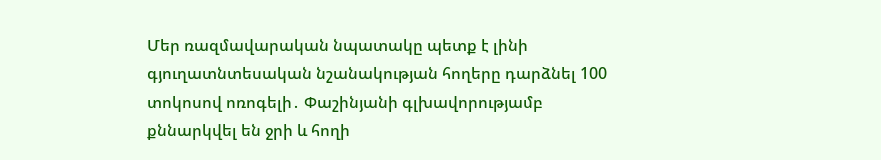Մեր ռազմավարական նպատակը պետք է լինի գյուղատնտեսական նշանակության հողերը դարձնել 100 տոկոսով ոռոգելի․ Փաշինյանի գլխավորությամբ քննարկվել են ջրի և հողի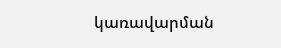կառավարման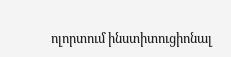ոլորտում ինստիտուցիոնալ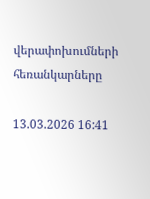վերափոխումների հեռանկարները

13.03.2026 16:41